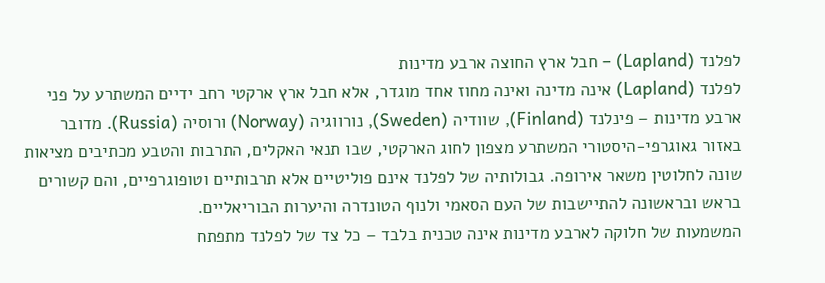לפלנד (Lapland) – חבל ארץ החוצה ארבע מדינות
לפלנד (Lapland) אינה מדינה ואינה מחוז אחד מוגדר, אלא חבל ארץ ארקטי רחב ידיים המשתרע על פני ארבע מדינות – פינלנד (Finland), שוודיה (Sweden), נורווגיה (Norway) ורוסיה (Russia). מדובר באזור גאוגרפי-היסטורי המשתרע מצפון לחוג הארקטי, שבו תנאי האקלים, התרבות והטבע מכתיבים מציאות שונה לחלוטין משאר אירופה. גבולותיה של לפלנד אינם פוליטיים אלא תרבותיים וטופוגרפיים, והם קשורים בראש ובראשונה להתיישבות של העם הסאמי ולנוף הטונדרה והיערות הבוריאליים.
המשמעות של חלוקה לארבע מדינות אינה טכנית בלבד – כל צד של לפלנד מתפתח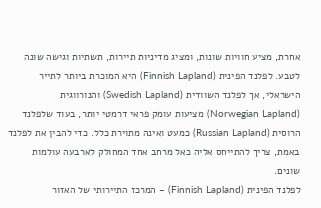אחרת, מציע חוויות שונות, ומציג מדיניות תיירות, תשתיות וגישה שונה לטבע. לפלנד הפינית (Finnish Lapland) היא המוכרת ביותר לתייר הישראלי, אך לפלנד השוודית (Swedish Lapland) והנורווגית (Norwegian Lapland) מציעות עומק פראי דרמטי יותר, בעוד שלפלנד הרוסית (Russian Lapland) כמעט ואינה מתוירת כלל. כדי להבין את לפלנד באמת, צריך להתייחס אליה כאל מרחב אחד המחולק לארבעה עולמות שונים.
לפלנד הפינית (Finnish Lapland) – המרכז התיירותי של האזור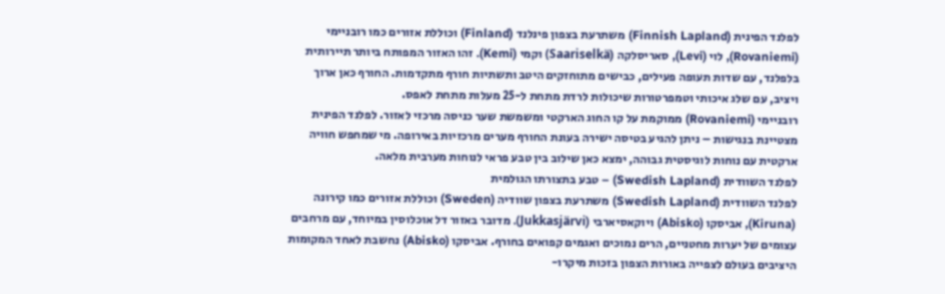לפלנד הפינית (Finnish Lapland) משתרעת בצפון פינלנד (Finland) וכוללת אזורים כמו רובניימי (Rovaniemi), לוי (Levi), סאריסלקה (Saariselkä) וקמי (Kemi). זהו האזור המפותח ביותר תיירותית בלפלנד, עם שדות תעופה פעילים, כבישים מתוחזקים היטב ותשתיות חורף מתקדמות. החורף כאן ארוך ויציב, עם שלג איכותי וטמפרטורות שיכולות לרדת מתחת ל-25 מעלות מתחת לאפס.
רובניימי (Rovaniemi) ממוקמת על קו החוג הארקטי ומשמשת שער כניסה מרכזי לאזור. לפלנד הפינית מצטיינת בנגישות – ניתן להגיע בטיסה ישירה בעונת החורף מערים מרכזיות באירופה. מי שמחפש חוויה ארקטית עם נוחות לוגיסטית גבוהה, ימצא כאן שילוב בין טבע פראי לנוחות מערבית מלאה.
לפלנד השוודית (Swedish Lapland) – טבע בתצורתו הגולמית
לפלנד השוודית (Swedish Lapland) משתרעת בצפון שוודיה (Sweden) וכוללת אזורים כמו קירונה (Kiruna), אביסקו (Abisko) ויוקאסיארבי (Jukkasjärvi). מדובר באזור דל אוכלוסין במיוחד, עם מרחבים עצומים של יערות מחטניים, הרים נמוכים ואגמים קפואים בחורף. אביסקו (Abisko) נחשבת לאחד המקומות היציבים בעולם לצפייה באורות הצפון בזכות מיקרו-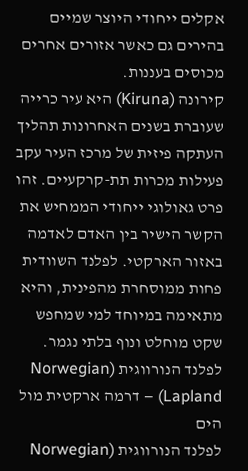אקלים ייחודי היוצר שמיים בהירים גם כאשר אזורים אחרים מכוסים בעננות.
קירונה (Kiruna) היא עיר כרייה שעוברת בשנים האחרונות תהליך העתקה פיזית של מרכז העיר עקב פעילות מכרות תת-קרקעיים. זהו פרט גאולוגי ייחודי הממחיש את הקשר הישיר בין האדם לאדמה באזור הארקטי. לפלנד השוודית פחות ממוסחרת מהפינית, והיא מתאימה במיוחד למי שמחפש שקט מוחלט ונוף בלתי נגמר.
לפלנד הנורווגית (Norwegian Lapland) – דרמה ארקטית מול הים
לפלנד הנורווגית (Norwegian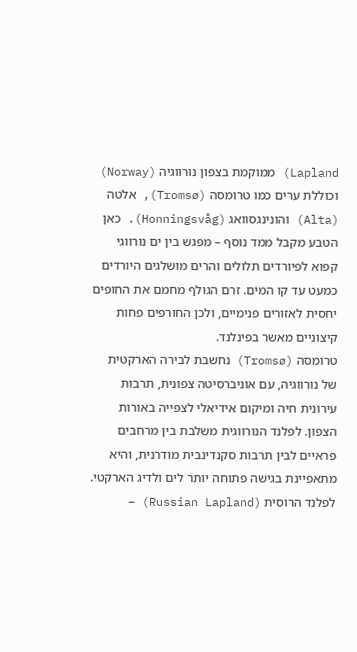Lapland) ממוקמת בצפון נורווגיה (Norway) וכוללת ערים כמו טרומסה (Tromsø), אלטה (Alta) והונינגסוואג (Honningsvåg). כאן הטבע מקבל ממד נוסף – מפגש בין ים נורווגי קפוא לפיורדים תלולים והרים מושלגים היורדים כמעט עד קו המים. זרם הגולף מחמם את החופים יחסית לאזורים פנימיים, ולכן החורפים פחות קיצוניים מאשר בפינלנד.
טרומסה (Tromsø) נחשבת לבירה הארקטית של נורווגיה, עם אוניברסיטה צפונית, תרבות עירונית חיה ומיקום אידיאלי לצפייה באורות הצפון. לפלנד הנורווגית משלבת בין מרחבים פראיים לבין תרבות סקנדינבית מודרנית, והיא מתאפיינת בגישה פתוחה יותר לים ולדיג הארקטי.
לפלנד הרוסית (Russian Lapland) –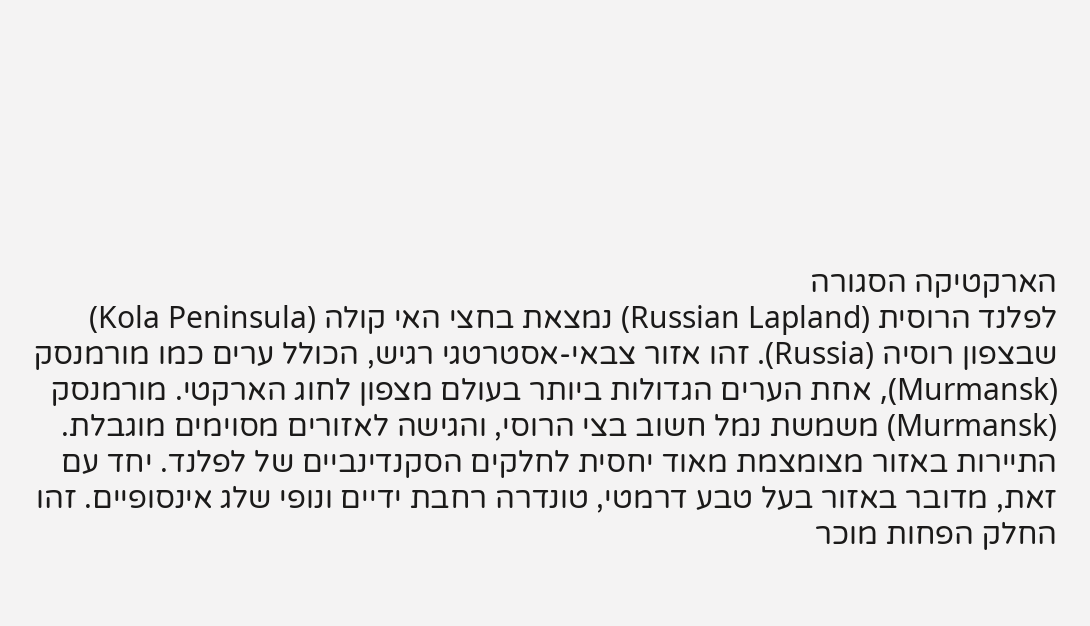הארקטיקה הסגורה
לפלנד הרוסית (Russian Lapland) נמצאת בחצי האי קולה (Kola Peninsula) שבצפון רוסיה (Russia). זהו אזור צבאי-אסטרטגי רגיש, הכולל ערים כמו מורמנסק (Murmansk), אחת הערים הגדולות ביותר בעולם מצפון לחוג הארקטי. מורמנסק (Murmansk) משמשת נמל חשוב בצי הרוסי, והגישה לאזורים מסוימים מוגבלת.
התיירות באזור מצומצמת מאוד יחסית לחלקים הסקנדינביים של לפלנד. יחד עם זאת, מדובר באזור בעל טבע דרמטי, טונדרה רחבת ידיים ונופי שלג אינסופיים. זהו החלק הפחות מוכר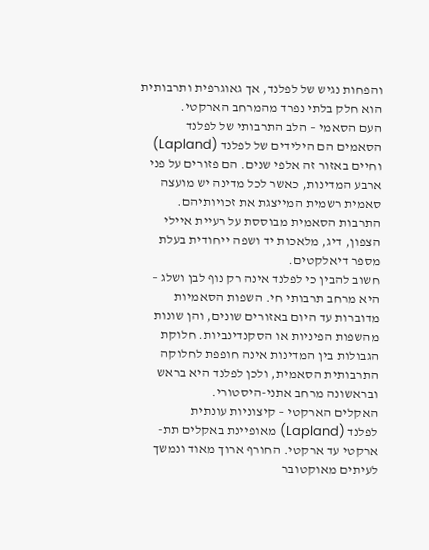והפחות נגיש של לפלנד, אך גאוגרפית ותרבותית הוא חלק בלתי נפרד מהמרחב הארקטי.
העם הסאמי – הלב התרבותי של לפלנד
הסאמים הם הילידים של לפלנד (Lapland) וחיים באזור זה אלפי שנים. הם פזורים על פני ארבע המדינות, כאשר לכל מדינה יש מועצה סאמית רשמית המייצגת את זכויותיהם. התרבות הסאמית מבוססת על רעיית איילי הצפון, דיג, מלאכות יד ושפה ייחודית בעלת מספר דיאלקטים.
חשוב להבין כי לפלנד אינה רק נוף לבן ושלג – היא מרחב תרבותי חי. השפות הסאמיות מדוברות עד היום באזורים שונים, והן שונות מהשפות הפיניות או הסקנדינביות. חלוקת הגבולות בין המדינות אינה חופפת לחלוקה התרבותית הסאמית, ולכן לפלנד היא בראש ובראשונה מרחב אתני-היסטורי.
האקלים הארקטי – קיצוניות עונתית
לפלנד (Lapland) מאופיינת באקלים תת-ארקטי עד ארקטי. החורף ארוך מאוד ונמשך לעיתים מאוקטובר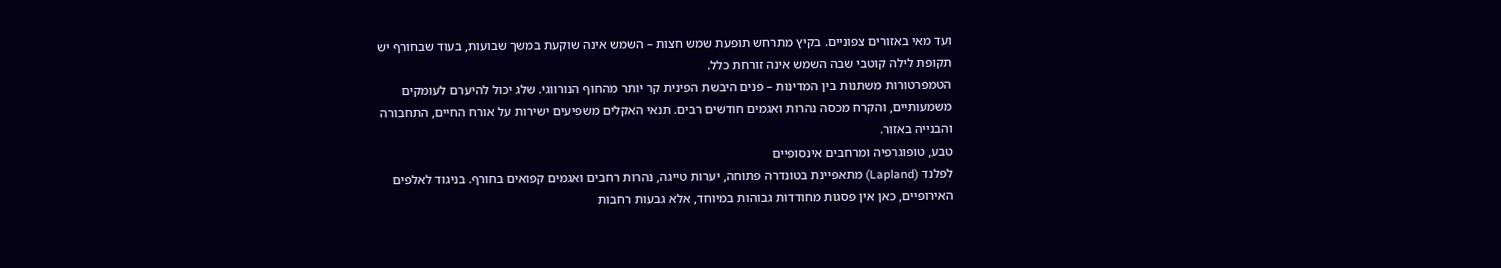ועד מאי באזורים צפוניים. בקיץ מתרחש תופעת שמש חצות – השמש אינה שוקעת במשך שבועות, בעוד שבחורף יש תקופת לילה קוטבי שבה השמש אינה זורחת כלל.
הטמפרטורות משתנות בין המדינות – פנים היבשת הפינית קר יותר מהחוף הנורווגי. שלג יכול להיערם לעומקים משמעותיים, והקרח מכסה נהרות ואגמים חודשים רבים. תנאי האקלים משפיעים ישירות על אורח החיים, התחבורה והבנייה באזור.
טבע, טופוגרפיה ומרחבים אינסופיים
לפלנד (Lapland) מתאפיינת בטונדרה פתוחה, יערות טייגה, נהרות רחבים ואגמים קפואים בחורף. בניגוד לאלפים האירופיים, כאן אין פסגות מחודדות גבוהות במיוחד, אלא גבעות רחבות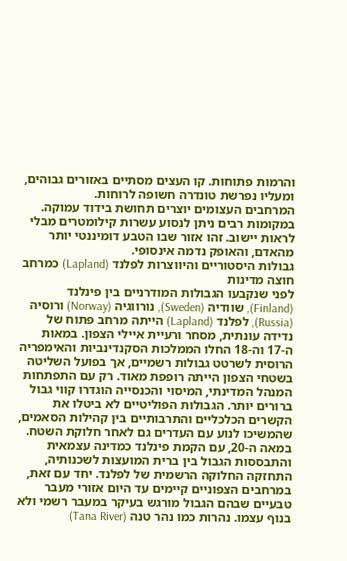והרמות פתוחות. קו העצים מסתיים באזורים גבוהים, ומעליו נפרשת טונדרה חשופה לרוחות.
המרחבים העצומים יוצרים תחושת בידוד עמוקה. במקומות רבים ניתן לנסוע עשרות קילומטרים מבלי לראות יישוב. זהו אזור שבו הטבע דומיננטי יותר מהאדם, והאופק נדמה אינסופי.
גבולות היסטוריים והיווצרות לפלנד (Lapland) כמרחב חוצה מדינות
לפני שנקבעו הגבולות המודרניים בין פינלנד (Finland), שוודיה (Sweden), נורווגיה (Norway) ורוסיה (Russia), לפלנד (Lapland) הייתה מרחב פתוח של נדידה עונתית, מסחר ורעיית איילי הצפון. במאות ה-17 וה-18 החלו הממלכות הסקנדינביות והאימפריה הרוסית לשרטט גבולות רשמיים, אך בפועל השליטה בשטחי הצפון הייתה רופפת מאוד. רק עם התפתחות המנהל המדינתי, המיסוי והכנסייה הוגדרו קווי גבול ברורים יותר. הגבולות הפוליטיים לא ביטלו את הקשרים הכלכליים והתרבותיים בין קהילות הסאמים, שהמשיכו לנוע עם העדרים גם לאחר חלוקת השטח.
במאה ה-20, עם הקמת פינלנד כמדינה עצמאית והתבססות הגבול בין ברית המועצות לשכנותיה, התחזקה החלוקה הרשמית של לפלנד. יחד עם זאת, במרחבים הצפוניים קיימים עד היום אזורי מעבר טבעיים שבהם הגבול מורגש בעיקר במעבר רשמי ולא בנוף עצמו. נהרות כמו נהר טנה (Tana River)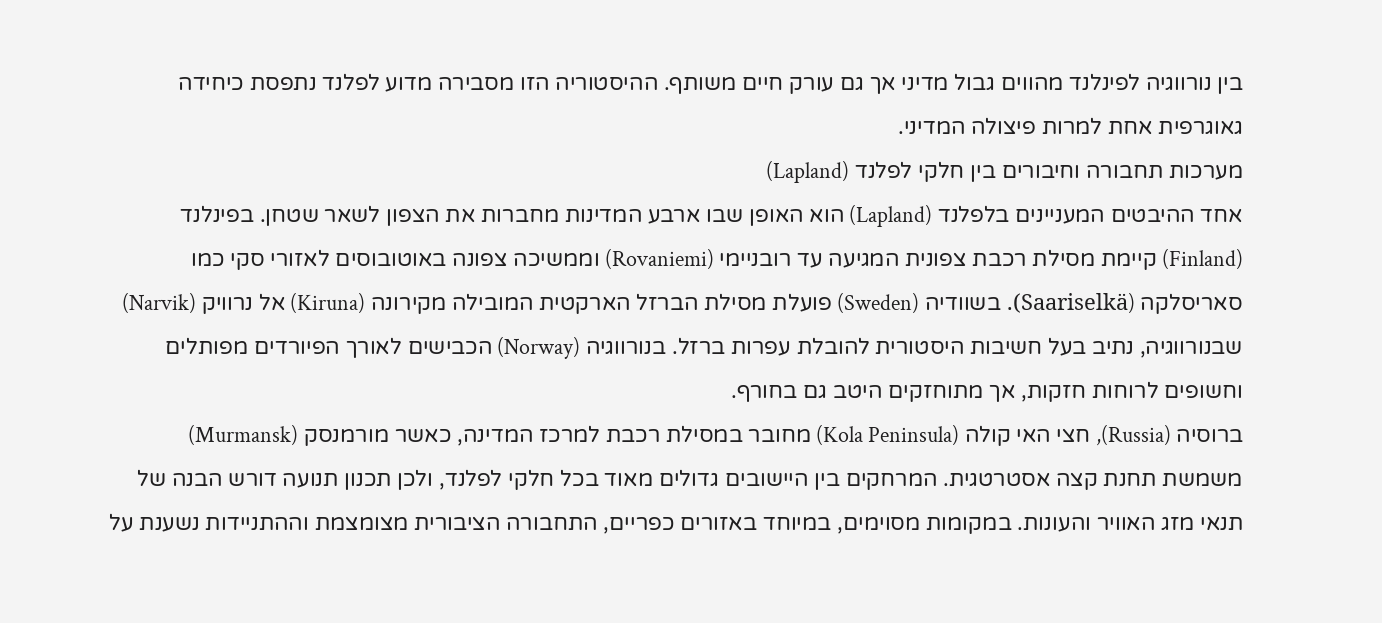בין נורווגיה לפינלנד מהווים גבול מדיני אך גם עורק חיים משותף. ההיסטוריה הזו מסבירה מדוע לפלנד נתפסת כיחידה גאוגרפית אחת למרות פיצולה המדיני.
מערכות תחבורה וחיבורים בין חלקי לפלנד (Lapland)
אחד ההיבטים המעניינים בלפלנד (Lapland) הוא האופן שבו ארבע המדינות מחברות את הצפון לשאר שטחן. בפינלנד (Finland) קיימת מסילת רכבת צפונית המגיעה עד רובניימי (Rovaniemi) וממשיכה צפונה באוטובוסים לאזורי סקי כמו סאריסלקה (Saariselkä). בשוודיה (Sweden) פועלת מסילת הברזל הארקטית המובילה מקירונה (Kiruna) אל נרוויק (Narvik) שבנורווגיה, נתיב בעל חשיבות היסטורית להובלת עפרות ברזל. בנורווגיה (Norway) הכבישים לאורך הפיורדים מפותלים וחשופים לרוחות חזקות, אך מתוחזקים היטב גם בחורף.
ברוסיה (Russia), חצי האי קולה (Kola Peninsula) מחובר במסילת רכבת למרכז המדינה, כאשר מורמנסק (Murmansk) משמשת תחנת קצה אסטרטגית. המרחקים בין היישובים גדולים מאוד בכל חלקי לפלנד, ולכן תכנון תנועה דורש הבנה של תנאי מזג האוויר והעונות. במקומות מסוימים, במיוחד באזורים כפריים, התחבורה הציבורית מצומצמת וההתניידות נשענת על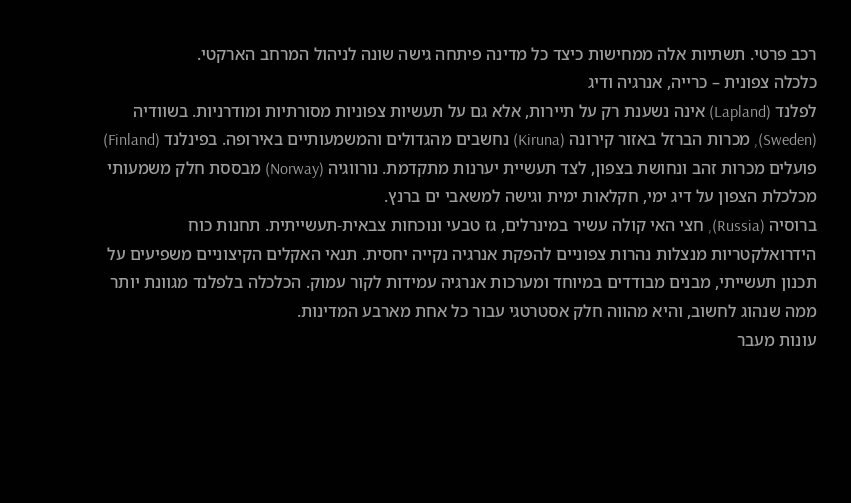רכב פרטי. תשתיות אלה ממחישות כיצד כל מדינה פיתחה גישה שונה לניהול המרחב הארקטי.
כלכלה צפונית – כרייה, אנרגיה ודיג
לפלנד (Lapland) אינה נשענת רק על תיירות, אלא גם על תעשיות צפוניות מסורתיות ומודרניות. בשוודיה (Sweden), מכרות הברזל באזור קירונה (Kiruna) נחשבים מהגדולים והמשמעותיים באירופה. בפינלנד (Finland) פועלים מכרות זהב ונחושת בצפון, לצד תעשיית יערנות מתקדמת. נורווגיה (Norway) מבססת חלק משמעותי מכלכלת הצפון על דיג ימי, חקלאות ימית וגישה למשאבי ים ברנץ.
ברוסיה (Russia), חצי האי קולה עשיר במינרלים, גז טבעי ונוכחות צבאית-תעשייתית. תחנות כוח הידרואלקטריות מנצלות נהרות צפוניים להפקת אנרגיה נקייה יחסית. תנאי האקלים הקיצוניים משפיעים על תכנון תעשייתי, מבנים מבודדים במיוחד ומערכות אנרגיה עמידות לקור עמוק. הכלכלה בלפלנד מגוונת יותר ממה שנהוג לחשוב, והיא מהווה חלק אסטרטגי עבור כל אחת מארבע המדינות.
עונות מעבר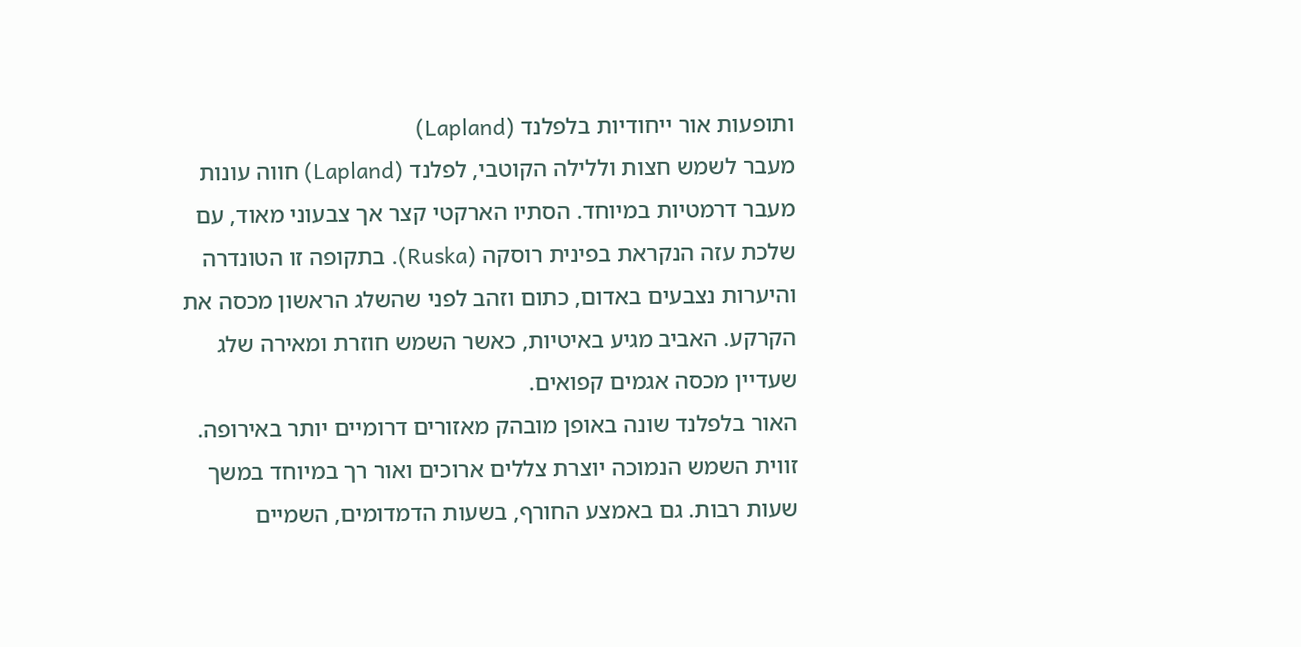ותופעות אור ייחודיות בלפלנד (Lapland)
מעבר לשמש חצות וללילה הקוטבי, לפלנד (Lapland) חווה עונות מעבר דרמטיות במיוחד. הסתיו הארקטי קצר אך צבעוני מאוד, עם שלכת עזה הנקראת בפינית רוסקה (Ruska). בתקופה זו הטונדרה והיערות נצבעים באדום, כתום וזהב לפני שהשלג הראשון מכסה את הקרקע. האביב מגיע באיטיות, כאשר השמש חוזרת ומאירה שלג שעדיין מכסה אגמים קפואים.
האור בלפלנד שונה באופן מובהק מאזורים דרומיים יותר באירופה. זווית השמש הנמוכה יוצרת צללים ארוכים ואור רך במיוחד במשך שעות רבות. גם באמצע החורף, בשעות הדמדומים, השמיים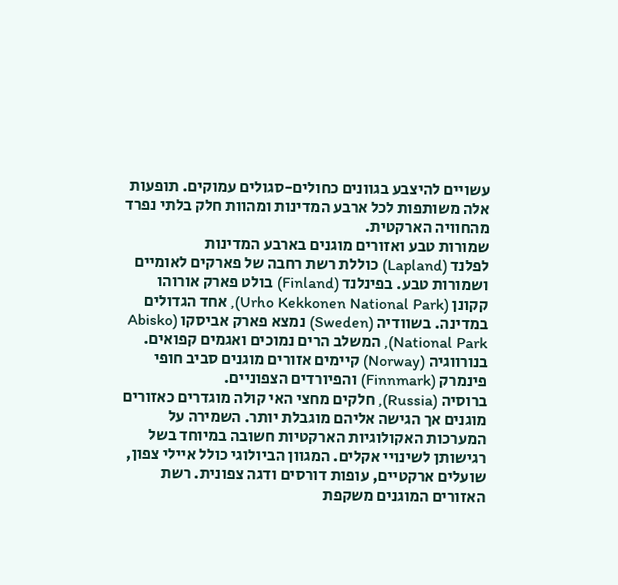עשויים להיצבע בגוונים כחולים-סגולים עמוקים. תופעות אלה משותפות לכל ארבע המדינות ומהוות חלק בלתי נפרד מהחוויה הארקטית.
שמורות טבע ואזורים מוגנים בארבע המדינות
לפלנד (Lapland) כוללת רשת רחבה של פארקים לאומיים ושמורות טבע. בפינלנד (Finland) בולט פארק אורוהו קקונן (Urho Kekkonen National Park), אחד הגדולים במדינה. בשוודיה (Sweden) נמצא פארק אביסקו (Abisko National Park), המשלב הרים נמוכים ואגמים קפואים. בנורווגיה (Norway) קיימים אזורים מוגנים סביב חופי פינמרק (Finnmark) והפיורדים הצפוניים.
ברוסיה (Russia), חלקים מחצי האי קולה מוגדרים כאזורים מוגנים אך הגישה אליהם מוגבלת יותר. השמירה על המערכות האקולוגיות הארקטיות חשובה במיוחד בשל רגישותן לשינויי אקלים. המגוון הביולוגי כולל איילי צפון, שועלים ארקטיים, עופות דורסים ודגה צפונית. רשת האזורים המוגנים משקפת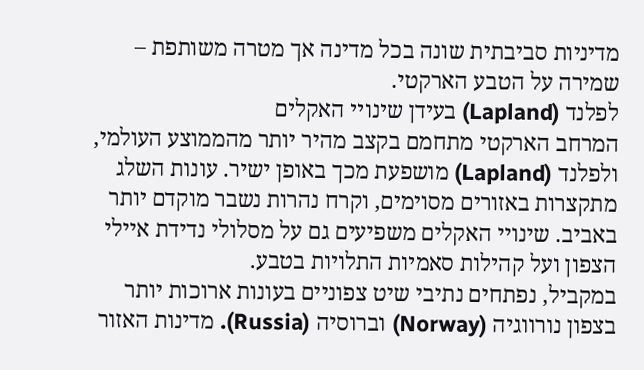מדיניות סביבתית שונה בכל מדינה אך מטרה משותפת – שמירה על הטבע הארקטי.
לפלנד (Lapland) בעידן שינויי האקלים
המרחב הארקטי מתחמם בקצב מהיר יותר מהממוצע העולמי, ולפלנד (Lapland) מושפעת מכך באופן ישיר. עונות השלג מתקצרות באזורים מסוימים, וקרח נהרות נשבר מוקדם יותר באביב. שינויי האקלים משפיעים גם על מסלולי נדידת איילי הצפון ועל קהילות סאמיות התלויות בטבע.
במקביל, נפתחים נתיבי שיט צפוניים בעונות ארוכות יותר בצפון נורווגיה (Norway) וברוסיה (Russia). מדינות האזור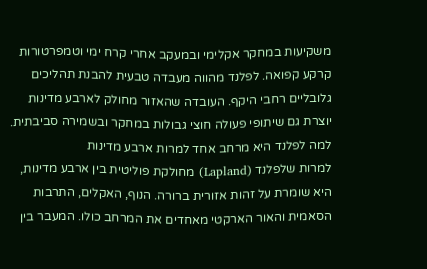משקיעות במחקר אקלימי ובמעקב אחרי קרח ימי וטמפרטורות קרקע קפואה. לפלנד מהווה מעבדה טבעית להבנת תהליכים גלובליים רחבי היקף. העובדה שהאזור מחולק לארבע מדינות יוצרת גם שיתופי פעולה חוצי גבולות במחקר ובשמירה סביבתית.
למה לפלנד היא מרחב אחד למרות ארבע מדינות
למרות שלפלנד (Lapland) מחולקת פוליטית בין ארבע מדינות, היא שומרת על זהות אזורית ברורה. הנוף, האקלים, התרבות הסאמית והאור הארקטי מאחדים את המרחב כולו. המעבר בין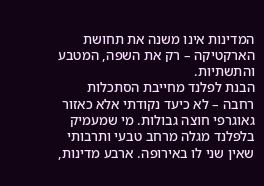המדינות אינו משנה את תחושת הארקטיקה – רק את השפה, המטבע והתשתיות.
הבנת לפלנד מחייבת הסתכלות רחבה – לא כיעד נקודתי אלא כאזור גאוגרפי חוצה גבולות. מי שמעמיק בלפלנד מגלה מרחב טבעי ותרבותי שאין שני לו באירופה. ארבע מדינות,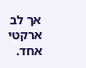אך לב ארקטי אחד.